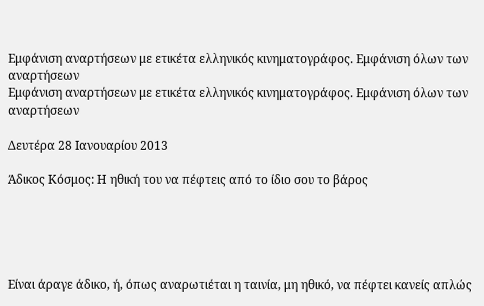Εμφάνιση αναρτήσεων με ετικέτα ελληνικός κινηματογράφος. Εμφάνιση όλων των αναρτήσεων
Εμφάνιση αναρτήσεων με ετικέτα ελληνικός κινηματογράφος. Εμφάνιση όλων των αναρτήσεων

Δευτέρα 28 Ιανουαρίου 2013

Άδικος Κόσμος: Η ηθική του να πέφτεις από το ίδιο σου το βάρος





Είναι άραγε άδικο, ή, όπως αναρωτιέται η ταινία, μη ηθικό, να πέφτει κανείς απλώς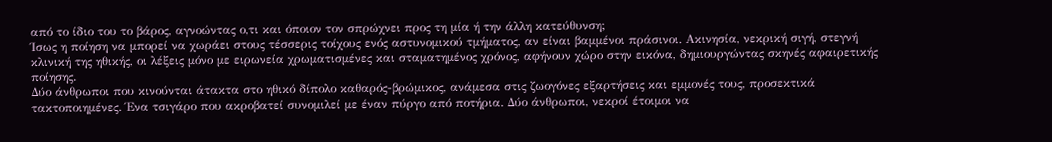από το ίδιο του το βάρος, αγνοώντας ο,τι και όποιον τον σπρώχνει προς τη μία ή την άλλη κατεύθυνση;
Ίσως η ποίηση να μπορεί να χωράει στους τέσσερις τοίχους ενός αστυνομικού τμήματος, αν είναι βαμμένοι πράσινοι. Ακινησία, νεκρική σιγή, στεγνή κλινική της ηθικής, οι λέξεις μόνο με ειρωνεία χρωματισμένες και σταματημένος χρόνος, αφήνουν χώρο στην εικόνα, δημιουργώντας σκηνές αφαιρετικής ποίησης.
Δύο άνθρωποι που κινούνται άτακτα στο ηθικό δίπολο καθαρός-βρώμικος, ανάμεσα στις ζωογόνες εξαρτήσεις και εμμονές τους, προσεκτικά τακτοποιημένες. Ένα τσιγάρο που ακροβατεί συνομιλεί με έναν πύργο από ποτήρια. Δύο άνθρωποι, νεκροί έτοιμοι να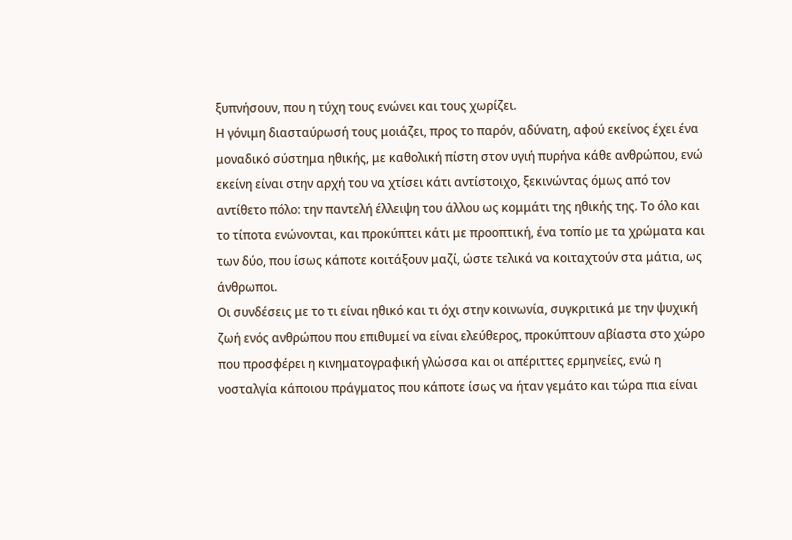ξυπνήσουν, που η τύχη τους ενώνει και τους χωρίζει.
Η γόνιμη διασταύρωσή τους μοιάζει, προς το παρόν, αδύνατη, αφού εκείνος έχει ένα μοναδικό σύστημα ηθικής, με καθολική πίστη στον υγιή πυρήνα κάθε ανθρώπου, ενώ εκείνη είναι στην αρχή του να χτίσει κάτι αντίστοιχο, ξεκινώντας όμως από τον αντίθετο πόλο: την παντελή έλλειψη του άλλου ως κομμάτι της ηθικής της. Το όλο και το τίποτα ενώνονται, και προκύπτει κάτι με προοπτική, ένα τοπίο με τα χρώματα και των δύο, που ίσως κάποτε κοιτάξουν μαζί, ώστε τελικά να κοιταχτούν στα μάτια, ως άνθρωποι.
Οι συνδέσεις με το τι είναι ηθικό και τι όχι στην κοινωνία, συγκριτικά με την ψυχική ζωή ενός ανθρώπου που επιθυμεί να είναι ελεύθερος, προκύπτουν αβίαστα στο χώρο που προσφέρει η κινηματογραφική γλώσσα και οι απέριττες ερμηνείες, ενώ η νοσταλγία κάποιου πράγματος που κάποτε ίσως να ήταν γεμάτο και τώρα πια είναι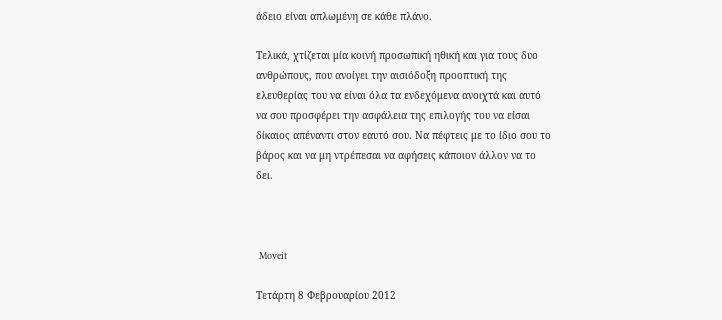άδειο είναι απλωμένη σε κάθε πλάνο.

Τελικά, χτίζεται μία κοινή προσωπική ηθική και για τους δυο ανθρώπους, που ανοίγει την αισιόδοξη προοπτική της ελευθερίας του να είναι όλα τα ενδεχόμενα ανοιχτά και αυτό να σου προσφέρει την ασφάλεια της επιλογής του να είσαι δίκαιος απέναντι στον εαυτό σου. Να πέφτεις με το ίδιο σου το βάρος και να μη ντρέπεσαι να αφήσεις κάποιον άλλον να το δει.



 Moveit

Τετάρτη 8 Φεβρουαρίου 2012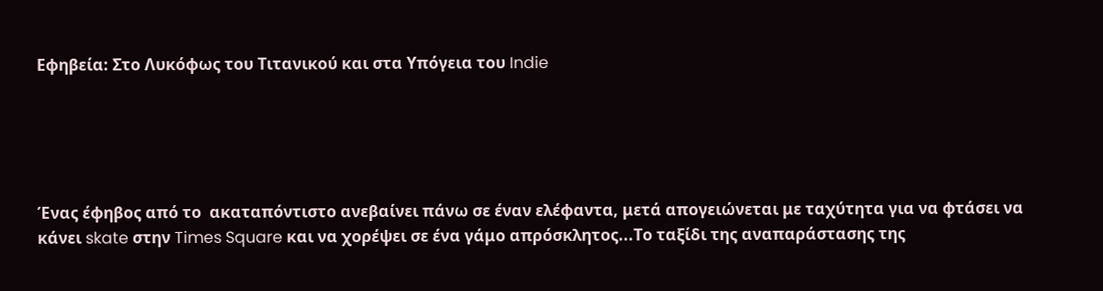Εφηβεία: Στο Λυκόφως του Τιτανικού και στα Υπόγεια του Indie





Ένας έφηβος από το  ακαταπόντιστο ανεβαίνει πάνω σε έναν ελέφαντα, μετά απογειώνεται με ταχύτητα για να φτάσει να κάνει skate στην Times Square και να χορέψει σε ένα γάμο απρόσκλητος...Το ταξίδι της αναπαράστασης της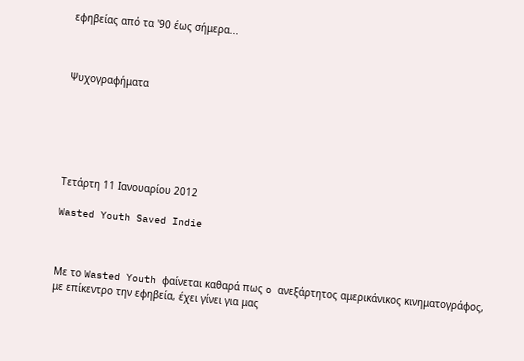εφηβείας από τα '90 έως σήμερα...



Ψυχογραφήματα






Τετάρτη 11 Ιανουαρίου 2012

Wasted Youth Saved Indie



Με το Wasted Youth φαίνεται καθαρά πως o ανεξάρτητος αμερικάνικος κινηματογράφος, με επίκεντρο την εφηβεία, έχει γίνει για μας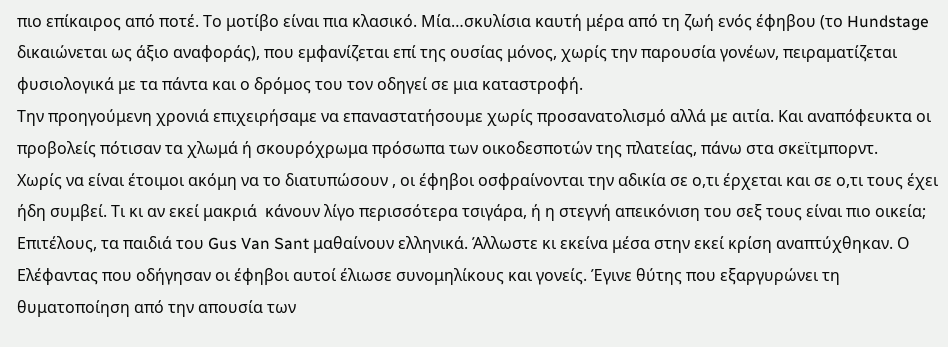πιο επίκαιρος από ποτέ. Το μοτίβο είναι πια κλασικό. Μία…σκυλίσια καυτή μέρα από τη ζωή ενός έφηβου (το Hundstage δικαιώνεται ως άξιο αναφοράς), που εμφανίζεται επί της ουσίας μόνος, χωρίς την παρουσία γονέων, πειραματίζεται φυσιολογικά με τα πάντα και ο δρόμος του τον οδηγεί σε μια καταστροφή.
Την προηγούμενη χρονιά επιχειρήσαμε να επαναστατήσουμε χωρίς προσανατολισμό αλλά με αιτία. Και αναπόφευκτα οι προβολείς πότισαν τα χλωμά ή σκουρόχρωμα πρόσωπα των οικοδεσποτών της πλατείας, πάνω στα σκεϊτμπορντ.
Χωρίς να είναι έτοιμοι ακόμη να το διατυπώσουν , οι έφηβοι οσφραίνονται την αδικία σε ο,τι έρχεται και σε ο,τι τους έχει ήδη συμβεί. Τι κι αν εκεί μακριά  κάνουν λίγο περισσότερα τσιγάρα, ή η στεγνή απεικόνιση του σεξ τους είναι πιο οικεία; Επιτέλους, τα παιδιά του Gus Van Sant μαθαίνουν ελληνικά. Άλλωστε κι εκείνα μέσα στην εκεί κρίση αναπτύχθηκαν. Ο Ελέφαντας που οδήγησαν οι έφηβοι αυτοί έλιωσε συνομηλίκους και γονείς. Έγινε θύτης που εξαργυρώνει τη θυματοποίηση από την απουσία των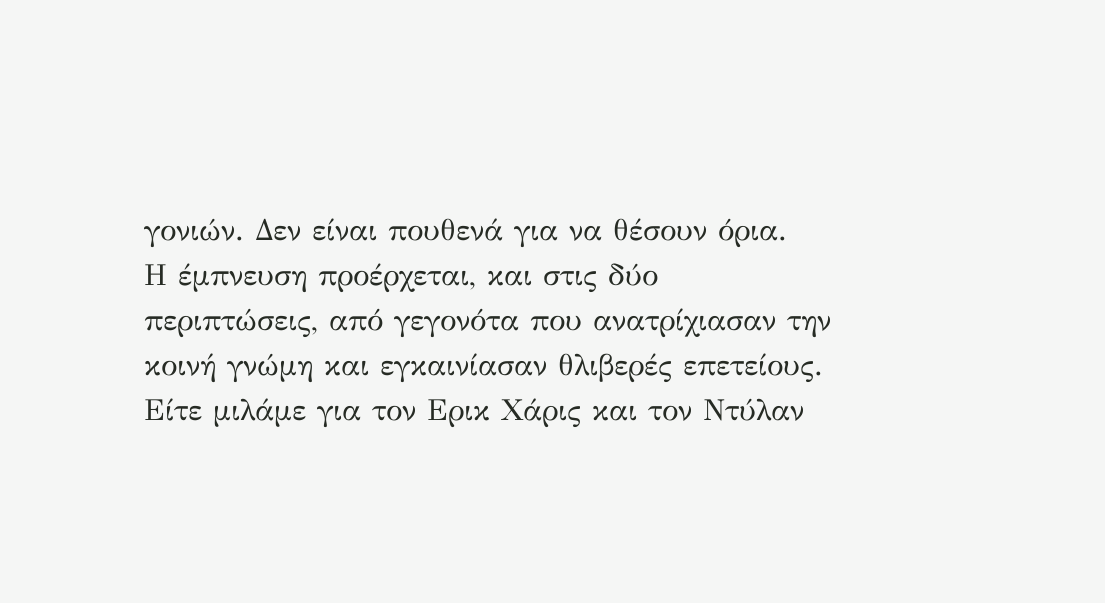γονιών. Δεν είναι πουθενά για να θέσουν όρια.
Η έμπνευση προέρχεται, και στις δύο περιπτώσεις, από γεγονότα που ανατρίχιασαν την κοινή γνώμη και εγκαινίασαν θλιβερές επετείους. Είτε μιλάμε για τον Ερικ Χάρις και τον Ντύλαν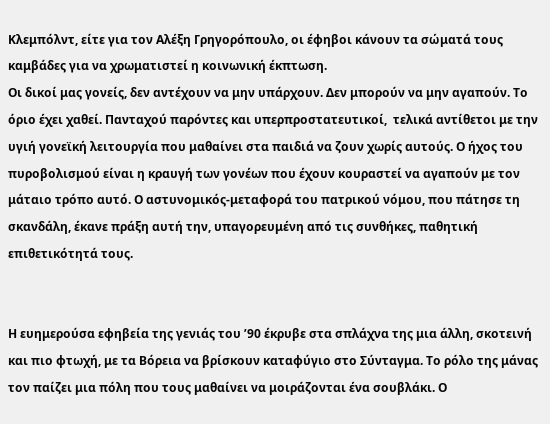Κλεμπόλντ, είτε για τον Αλέξη Γρηγορόπουλο, οι έφηβοι κάνουν τα σώματά τους καμβάδες για να χρωματιστεί η κοινωνική έκπτωση.
Οι δικοί μας γονείς, δεν αντέχουν να μην υπάρχουν. Δεν μπορούν να μην αγαπούν. Το όριο έχει χαθεί. Πανταχού παρόντες και υπερπροστατευτικοί,  τελικά αντίθετοι με την υγιή γονεϊκή λειτουργία που μαθαίνει στα παιδιά να ζουν χωρίς αυτούς. Ο ήχος του πυροβολισμού είναι η κραυγή των γονέων που έχουν κουραστεί να αγαπούν με τον μάταιο τρόπο αυτό. Ο αστυνομικός-μεταφορά του πατρικού νόμου, που πάτησε τη σκανδάλη, έκανε πράξη αυτή την, υπαγορευμένη από τις συνθήκες, παθητική επιθετικότητά τους.


Η ευημερούσα εφηβεία της γενιάς του ’90 έκρυβε στα σπλάχνα της μια άλλη, σκοτεινή και πιο φτωχή, με τα Βόρεια να βρίσκουν καταφύγιο στο Σύνταγμα. Το ρόλο της μάνας τον παίζει μια πόλη που τους μαθαίνει να μοιράζονται ένα σουβλάκι. Ο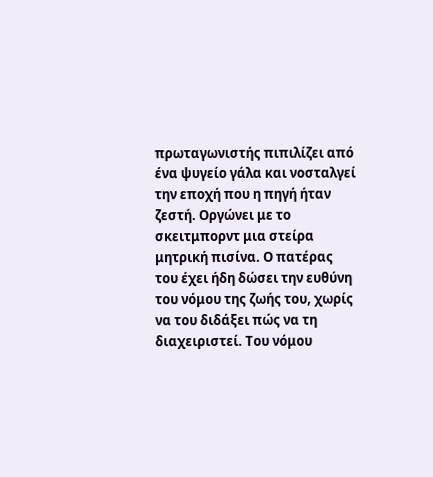πρωταγωνιστής πιπιλίζει από ένα ψυγείο γάλα και νοσταλγεί την εποχή που η πηγή ήταν ζεστή. Οργώνει με το σκειτμπορντ μια στείρα μητρική πισίνα. Ο πατέρας του έχει ήδη δώσει την ευθύνη του νόμου της ζωής του, χωρίς να του διδάξει πώς να τη διαχειριστεί. Του νόμου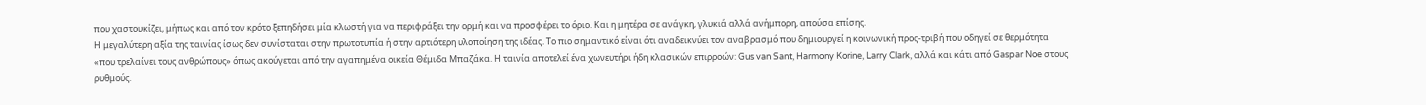που χαστουκίζει, μήπως και από τον κρότο ξεπηδήσει μία κλωστή για να περιφράξει την ορμή και να προσφέρει το όριο. Και η μητέρα σε ανάγκη, γλυκιά αλλά ανήμπορη, απούσα επίσης.
Η μεγαλύτερη αξία της ταινίας ίσως δεν συνίσταται στην πρωτοτυπία ή στην αρτιότερη υλοποίηση της ιδέας. Το πιο σημαντικό είναι ότι αναδεικνύει τον αναβρασμό που δημιουργεί η κοινωνική προς-τριβή που οδηγεί σε θερμότητα «που τρελαίνει τους ανθρώπους» όπως ακούγεται από την αγαπημένα οικεία Θέμιδα Μπαζάκα. Η ταινία αποτελεί ένα χωνευτήρι ήδη κλασικών επιρροών: Gus van Sant, Harmony Korine, Larry Clark, αλλά και κάτι από Gaspar Noe στους ρυθμούς.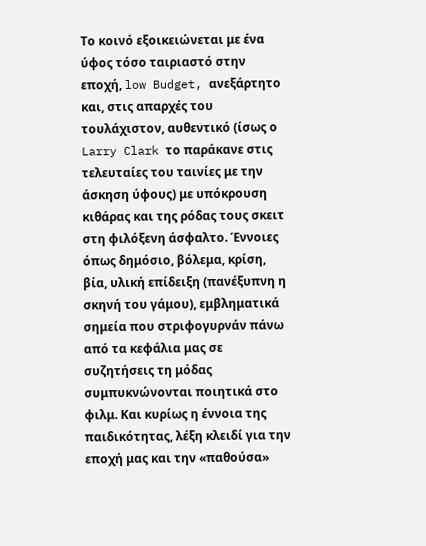Το κοινό εξοικειώνεται με ένα ύφος τόσο ταιριαστό στην εποχή, low Budget, ανεξάρτητο και, στις απαρχές του τουλάχιστον, αυθεντικό (ίσως ο Larry Clark το παράκανε στις τελευταίες του ταινίες με την άσκηση ύφους) με υπόκρουση κιθάρας και της ρόδας τους σκειτ στη φιλόξενη άσφαλτο. Έννοιες όπως δημόσιο, βόλεμα, κρίση, βία, υλική επίδειξη (πανέξυπνη η σκηνή του γάμου), εμβληματικά σημεία που στριφογυρνάν πάνω από τα κεφάλια μας σε συζητήσεις τη μόδας συμπυκνώνονται ποιητικά στο φιλμ. Και κυρίως η έννοια της παιδικότητας, λέξη κλειδί για την εποχή μας και την «παθούσα»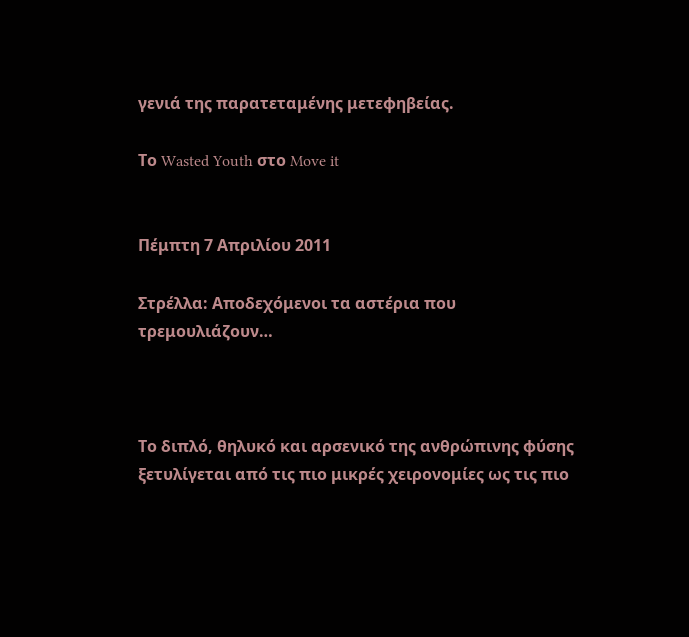γενιά της παρατεταμένης μετεφηβείας.

Το Wasted Youth στο Move it


Πέμπτη 7 Απριλίου 2011

Στρέλλα: Αποδεχόμενοι τα αστέρια που τρεμουλιάζουν…



Το διπλό, θηλυκό και αρσενικό της ανθρώπινης φύσης ξετυλίγεται από τις πιο μικρές χειρονομίες ως τις πιο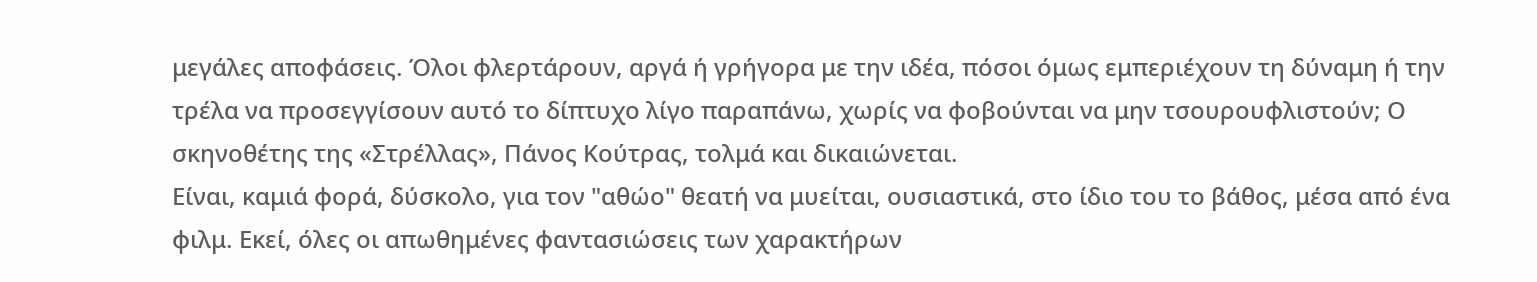μεγάλες αποφάσεις. Όλοι φλερτάρουν, αργά ή γρήγορα με την ιδέα, πόσοι όμως εμπεριέχουν τη δύναμη ή την τρέλα να προσεγγίσουν αυτό το δίπτυχο λίγο παραπάνω, χωρίς να φοβούνται να μην τσουρουφλιστούν; Ο σκηνοθέτης της «Στρέλλας», Πάνος Κούτρας, τολμά και δικαιώνεται.
Είναι, καμιά φορά, δύσκολο, για τον "αθώο" θεατή να μυείται, ουσιαστικά, στο ίδιο του το βάθος, μέσα από ένα φιλμ. Εκεί, όλες οι απωθημένες φαντασιώσεις των χαρακτήρων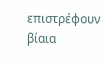επιστρέφουν βίαια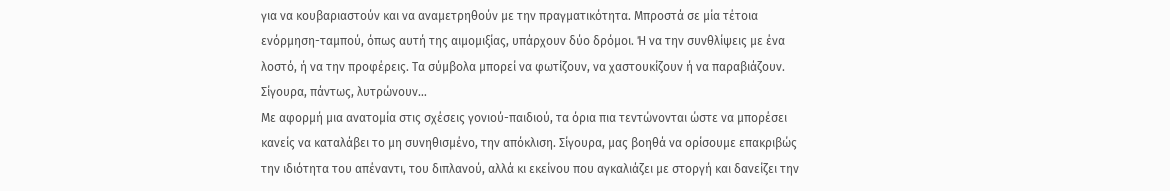για να κουβαριαστούν και να αναμετρηθούν με την πραγματικότητα. Μπροστά σε μία τέτοια ενόρμηση-ταμπού, όπως αυτή της αιμομιξίας, υπάρχουν δύο δρόμοι. Ή να την συνθλίψεις με ένα λοστό, ή να την προφέρεις. Τα σύμβολα μπορεί να φωτίζουν, να χαστουκίζουν ή να παραβιάζουν. Σίγουρα, πάντως, λυτρώνουν…
Με αφορμή μια ανατομία στις σχέσεις γονιού-παιδιού, τα όρια πια τεντώνονται ώστε να μπορέσει κανείς να καταλάβει το μη συνηθισμένο, την απόκλιση. Σίγουρα, μας βοηθά να ορίσουμε επακριβώς την ιδιότητα του απέναντι, του διπλανού, αλλά κι εκείνου που αγκαλιάζει με στοργή και δανείζει την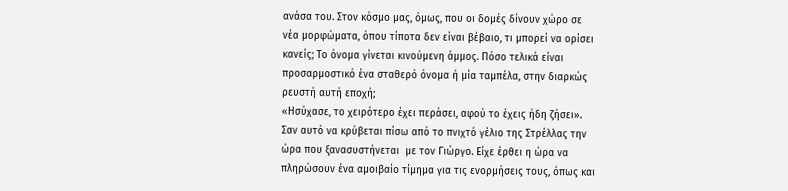ανάσα του. Στον κόσμο μας, όμως, που οι δομές δίνουν χώρο σε νέα μορφώματα, όπου τίποτα δεν είναι βέβαιο, τι μπορεί να ορίσει κανείς; Το όνομα γίνεται κινούμενη άμμος. Πόσο τελικά είναι προσαρμοστικό ένα σταθερό όνομα ή μία ταμπέλα, στην διαρκώς ρευστή αυτή εποχή;
«Ησύχασε, το χειρότερο έχει περάσει, αφού το έχεις ήδη ζήσει». Σαν αυτό να κρύβεται πίσω από το πνιχτό γέλιο της Στρέλλας την ώρα που ξανασυστήνεται  με τον Γιώργο. Είχε έρθει η ώρα να πληρώσουν ένα αμοιβαίο τίμημα για τις ενορμήσεις τους, όπως και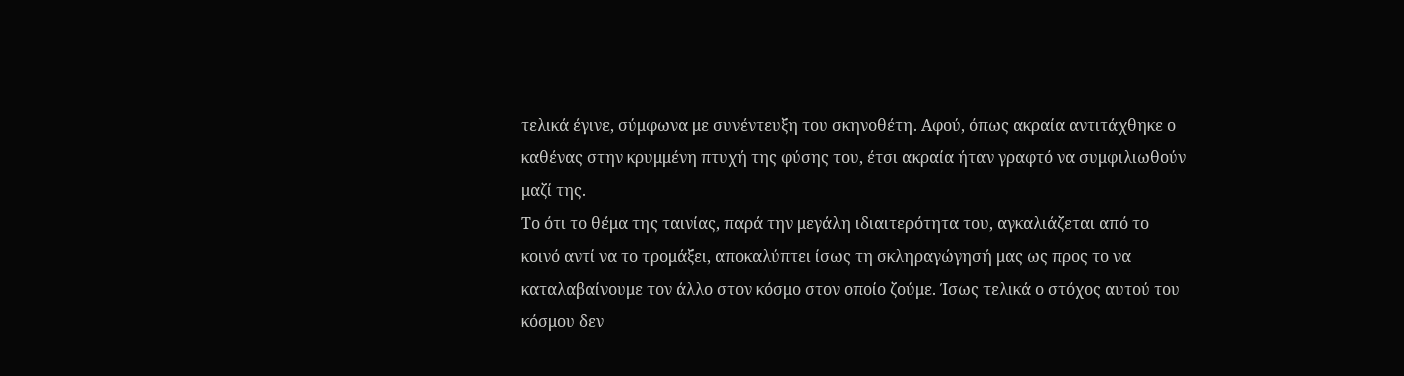τελικά έγινε, σύμφωνα με συνέντευξη του σκηνοθέτη. Αφού, όπως ακραία αντιτάχθηκε ο καθένας στην κρυμμένη πτυχή της φύσης του, έτσι ακραία ήταν γραφτό να συμφιλιωθούν μαζί της.
Το ότι το θέμα της ταινίας, παρά την μεγάλη ιδιαιτερότητα του, αγκαλιάζεται από το κοινό αντί να το τρομάξει, αποκαλύπτει ίσως τη σκληραγώγησή μας ως προς το να καταλαβαίνουμε τον άλλο στον κόσμο στον οποίο ζούμε. Ίσως τελικά ο στόχος αυτού του κόσμου δεν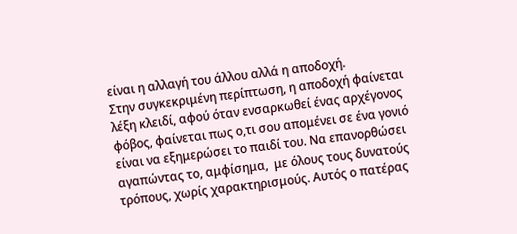είναι η αλλαγή του άλλου αλλά η αποδοχή.
Στην συγκεκριμένη περίπτωση, η αποδοχή φαίνεται λέξη κλειδί, αφού όταν ενσαρκωθεί ένας αρχέγονος φόβος, φαίνεται πως ο,τι σου απομένει σε ένα γονιό είναι να εξημερώσει το παιδί του. Να επανορθώσει αγαπώντας το, αμφίσημα,  με όλους τους δυνατούς τρόπους, χωρίς χαρακτηρισμούς. Αυτός ο πατέρας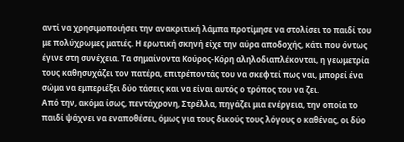αντί να χρησιμοποιήσει την ανακριτική λάμπα προτίμησε να στολίσει το παιδί του με πολύχρωμες ματιές. Η ερωτική σκηνή είχε την αύρα αποδοχής, κάτι που όντως έγινε στη συνέχεια. Τα σημαίνοντα Κούρος-Κόρη αληλοδιαπλέκονται, η γεωμετρία τους καθησυχάζει τον πατέρα, επιτρέποντάς του να σκεφτεί πως ναι, μπορεί ένα σώμα να εμπεριέξει δύο τάσεις και να είναι αυτός ο τρόπος του να ζει.
Από την, ακόμα ίσως, πεντάχρονη, Στρέλλα, πηγάζει μια ενέργεια, την οποία το παιδί ψάχνει να εναποθέσει, όμως για τους δικούς τους λόγους ο καθένας, οι δύο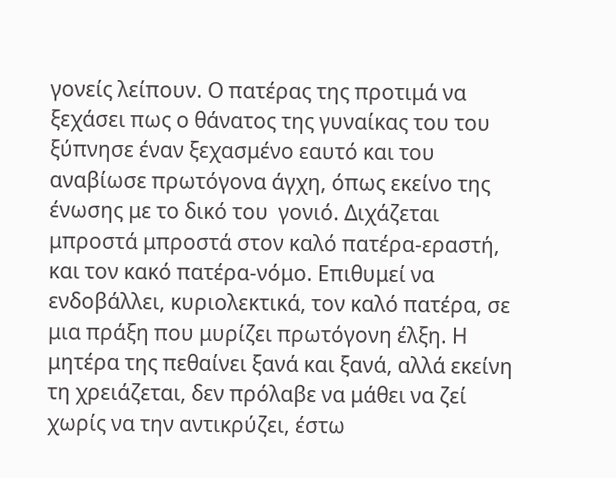γονείς λείπουν. Ο πατέρας της προτιμά να ξεχάσει πως ο θάνατος της γυναίκας του του ξύπνησε έναν ξεχασμένο εαυτό και του αναβίωσε πρωτόγονα άγχη, όπως εκείνο της ένωσης με το δικό του  γονιό. Διχάζεται μπροστά μπροστά στον καλό πατέρα-εραστή, και τον κακό πατέρα-νόμο. Επιθυμεί να ενδοβάλλει, κυριολεκτικά, τον καλό πατέρα, σε μια πράξη που μυρίζει πρωτόγονη έλξη. Η μητέρα της πεθαίνει ξανά και ξανά, αλλά εκείνη τη χρειάζεται, δεν πρόλαβε να μάθει να ζεί χωρίς να την αντικρύζει, έστω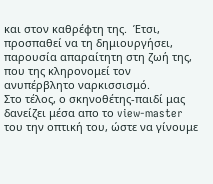και στον καθρέφτη της.  Έτσι,  προσπαθεί να τη δημιουργήσει, παρουσία απαραίτητη στη ζωή της, που της κληρονομεί τον ανυπέρβλητο ναρκισσισμό.
Στο τέλος, ο σκηνοθέτης-παιδί μας δανείζει μέσα απο το view-master του την οπτική του, ώστε να γίνουμε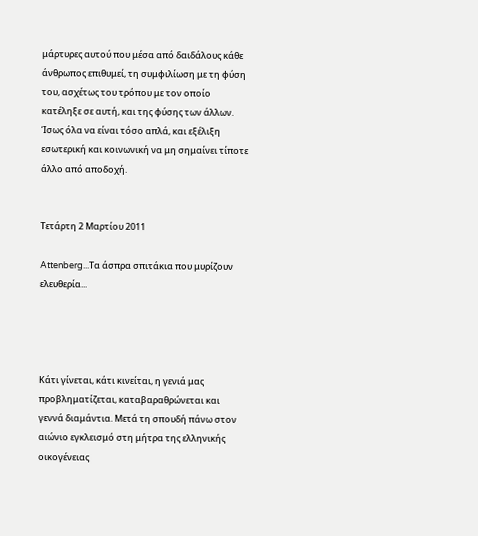μάρτυρες αυτού που μέσα από δαιδάλους κάθε άνθρωπος επιθυμεί, τη συμφιλίωση με τη φύση του, ασχέτως του τρόπου με τον οποίο κατέληξε σε αυτή, και της φύσης των άλλων. Ίσως όλα να είναι τόσο απλά, και εξέλιξη εσωτερική και κοινωνική να μη σημαίνει τίποτε άλλο από αποδοχή.


Τετάρτη 2 Μαρτίου 2011

Attenberg...Τα άσπρα σπιτάκια που μυρίζουν ελευθερία...




Κάτι γίνεται, κάτι κινείται, η γενιά μας προβληματίζεται, καταβαραθρώνεται και γεννά διαμάντια. Μετά τη σπουδή πάνω στον αιώνιο εγκλεισμό στη μήτρα της ελληνικής οικογένειας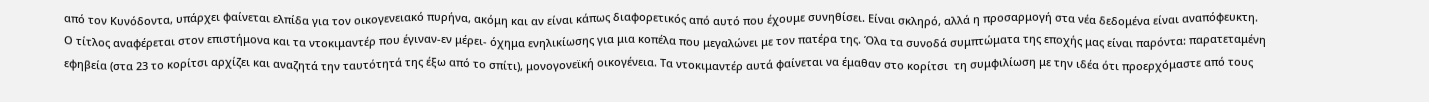από τον Κυνόδοντα, υπάρχει φαίνεται ελπίδα για τον οικογενειακό πυρήνα, ακόμη και αν είναι κάπως διαφορετικός από αυτό που έχουμε συνηθίσει. Είναι σκληρό, αλλά η προσαρμογή στα νέα δεδομένα είναι αναπόφευκτη.
Ο τίτλος αναφέρεται στον επιστήμονα και τα ντοκιμαντέρ που έγιναν-εν μέρει- όχημα ενηλικίωσης για μια κοπέλα που μεγαλώνει με τον πατέρα της. Όλα τα συνοδά συμπτώματα της εποχής μας είναι παρόντα: παρατεταμένη εφηβεία (στα 23 το κορίτσι αρχίζει και αναζητά την ταυτότητά της έξω από το σπίτι), μονογονεϊκή οικογένεια. Τα ντοκιμαντέρ αυτά φαίνεται να έμαθαν στο κορίτσι  τη συμφιλίωση με την ιδέα ότι προερχόμαστε από τους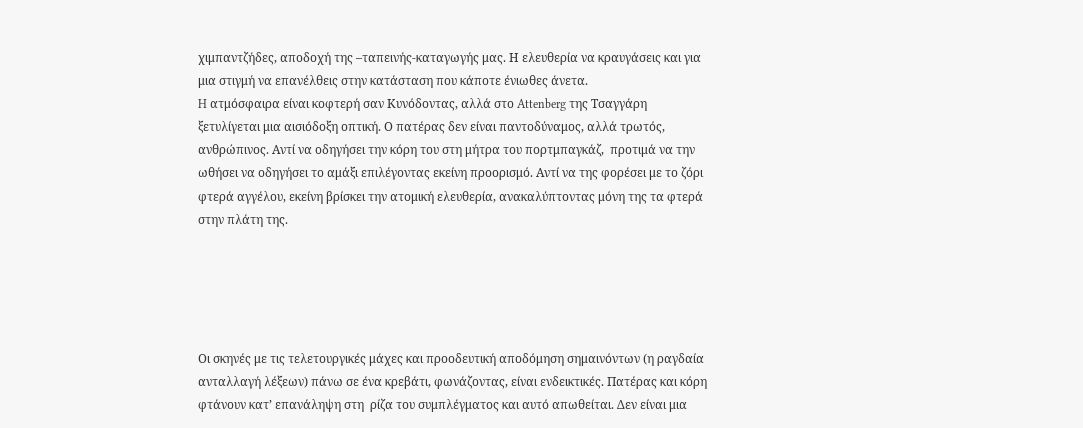χιμπαντζήδες, αποδοχή της –ταπεινής-καταγωγής μας. Η ελευθερία να κραυγάσεις και για μια στιγμή να επανέλθεις στην κατάσταση που κάποτε ένιωθες άνετα.
H ατμόσφαιρα είναι κοφτερή σαν Κυνόδοντας, αλλά στο Attenberg της Τσαγγάρη ξετυλίγεται μια αισιόδοξη οπτική. Ο πατέρας δεν είναι παντοδύναμος, αλλά τρωτός, ανθρώπινος. Αντί να οδηγήσει την κόρη του στη μήτρα του πορτμπαγκάζ,  προτιμά να την ωθήσει να οδηγήσει το αμάξι επιλέγοντας εκείνη προορισμό. Αντί να της φορέσει με το ζόρι φτερά αγγέλου, εκείνη βρίσκει την ατομική ελευθερία, ανακαλύπτοντας μόνη της τα φτερά στην πλάτη της.





Οι σκηνές με τις τελετουργικές μάχες και προοδευτική αποδόμηση σημαινόντων (η ραγδαία ανταλλαγή λέξεων) πάνω σε ένα κρεβάτι, φωνάζοντας, είναι ενδεικτικές. Πατέρας και κόρη φτάνουν κατ’ επανάληψη στη  ρίζα του συμπλέγματος και αυτό απωθείται. Δεν είναι μια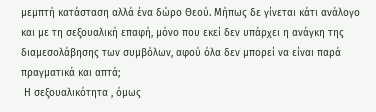μεμπτή κατάσταση αλλά ένα δώρο Θεού. Μήπως δε γίνεται κάτι ανάλογο και με τη σεξουαλική επαφή, μόνο που εκεί δεν υπάρχει η ανάγκη της διαμεσολάβησης των συμβόλων, αφού όλα δεν μπορεί να είναι παρά πραγματικά και απτά;
 Η σεξουαλικότητα , όμως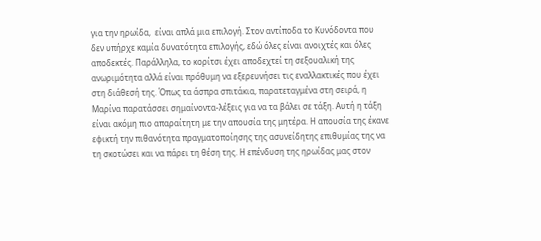για την ηρωίδα,  είναι απλά μια επιλογή. Στον αντίποδα το Κυνόδοντα που δεν υπήρχε καμία δυνατότητα επιλογής, εδώ όλες είναι ανοιχτές και όλες αποδεκτές. Παράλληλα, το κορίτσι έχει αποδεχτεί τη σεξουαλική της ανωριμότητα αλλά είναι πρόθυμη να εξερευνήσει τις εναλλακτικές που έχει στη διάθεσή της. Όπως τα άσπρα σπιτάκια, παρατεταγμένα στη σειρά, η Μαρίνα παρατάσσει σημαίνοντα-λέξεις για να τα βάλει σε τάξη. Αυτή η τάξη είναι ακόμη πιο απαραίτητη με την απουσία της μητέρα. Η απουσία της έκανε εφικτή την πιθανότητα πραγματοποίησης της ασυνείδητης επιθυμίας της να τη σκοτώσει και να πάρει τη θέση της. Η επένδυση της ηρωίδας μας στον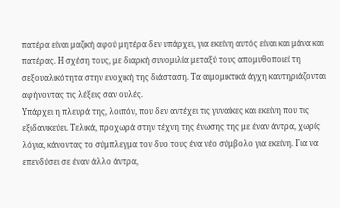πατέρα είναι μαζική αφού μητέρα δεν υπάρχει, για εκείνη αυτός είναι και μάνα και πατέρας. Η σχέση τους, με διαρκή συνομιλία μεταξύ τους απομυθοποιεί τη σεξουαλικότητα στην ενοχική της διάσταση. Τα αιμομικτικά άγχη καυτηριάζονται αφήνοντας τις λέξεις σαν ουλές.
Υπάρχει η πλευρά της, λοιπόν, που δεν αντέχει τις γυναίκες και εκείνη που τις εξιδανικεύει. Τελικά, προχωρά στην τέχνη της ένωσης της με έναν άντρα, χωρίς λόγια, κάνοντας το σύμπλεγμα τον δυο τους ένα νέο σύμβολο για εκείνη. Για να επενδύσει σε έναν άλλο άντρα,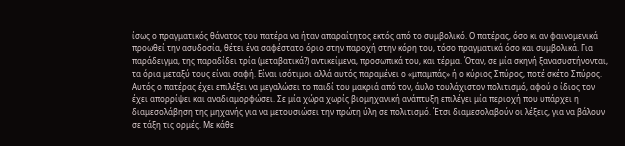ίσως ο πραγματικός θάνατος του πατέρα να ήταν απαραίτητος εκτός από το συμβολικό. Ο πατέρας, όσο κι αν φαινομενικά προωθεί την ασυδοσία, θέτει ένα σαφέστατο όριο στην παροχή στην κόρη του, τόσο πραγματικά όσο και συμβολικά. Για παράδειγμα, της παραδίδει τρία (μεταβατικά?) αντικείμενα, προσωπικά του, και τέρμα. Όταν, σε μία σκηνή ξανασυστήνονται, τα όρια μεταξύ τους είναι σαφή. Είναι ισότιμοι αλλά αυτός παραμένει ο «μπαμπάς» ή ο κύριος Σπύρος, ποτέ σκέτο Σπύρος.
Αυτός ο πατέρας έχει επιλέξει να μεγαλώσει το παιδί του μακριά από τον, άυλο τουλάχιστον πολιτισμό, αφού ο ίδιος τον έχει απορρίψει και αναδιαμορφώσει. Σε μία χώρα χωρίς βιομηχανική ανάπτυξη επιλέγει μία περιοχή που υπάρχει η διαμεσολάβηση της μηχανής για να μετουσιώσει την πρώτη ύλη σε πολιτισμό. Έτσι διαμεσολαβούν οι λέξεις, για να βάλουν σε τάξη τις ορμές. Με κάθε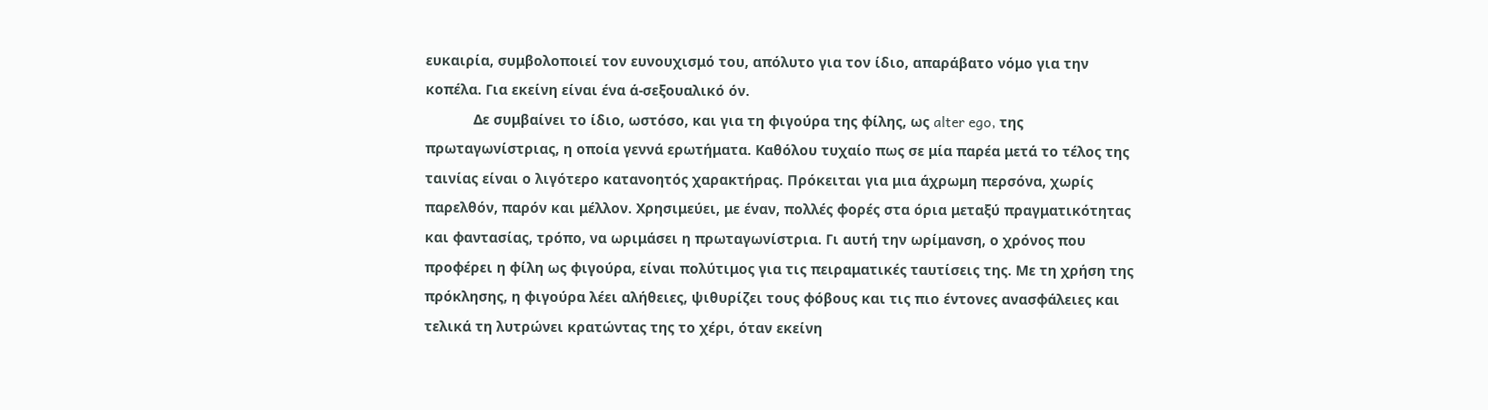ευκαιρία, συμβολοποιεί τον ευνουχισμό του, απόλυτο για τον ίδιο, απαράβατο νόμο για την κοπέλα. Για εκείνη είναι ένα ά-σεξουαλικό όν.
            Δε συμβαίνει το ίδιο, ωστόσο, και για τη φιγούρα της φίλης, ως alter ego, της πρωταγωνίστριας, η οποία γεννά ερωτήματα. Καθόλου τυχαίο πως σε μία παρέα μετά το τέλος της ταινίας είναι ο λιγότερο κατανοητός χαρακτήρας. Πρόκειται για μια άχρωμη περσόνα, χωρίς παρελθόν, παρόν και μέλλον. Χρησιμεύει, με έναν, πολλές φορές στα όρια μεταξύ πραγματικότητας και φαντασίας, τρόπο, να ωριμάσει η πρωταγωνίστρια. Γι αυτή την ωρίμανση, ο χρόνος που προφέρει η φίλη ως φιγούρα, είναι πολύτιμος για τις πειραματικές ταυτίσεις της. Με τη χρήση της πρόκλησης, η φιγούρα λέει αλήθειες, ψιθυρίζει τους φόβους και τις πιο έντονες ανασφάλειες και τελικά τη λυτρώνει κρατώντας της το χέρι, όταν εκείνη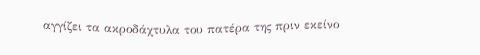αγγίζει τα ακροδάχτυλα του πατέρα της πριν εκείνο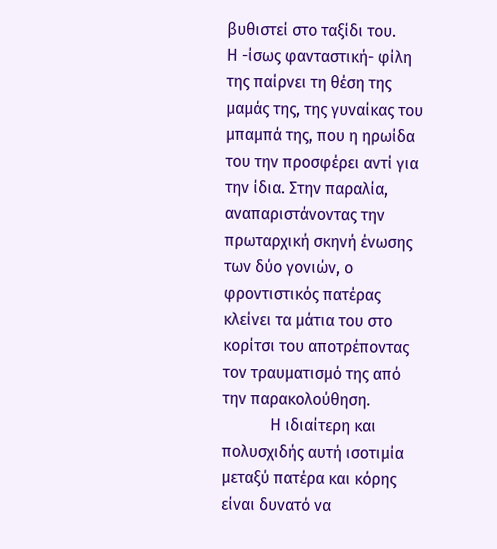βυθιστεί στο ταξίδι του.
Η -ίσως φανταστική- φίλη της παίρνει τη θέση της μαμάς της, της γυναίκας του μπαμπά της, που η ηρωίδα του την προσφέρει αντί για την ίδια. Στην παραλία, αναπαριστάνοντας την πρωταρχική σκηνή ένωσης των δύο γονιών, ο φροντιστικός πατέρας κλείνει τα μάτια του στο κορίτσι του αποτρέποντας τον τραυματισμό της από την παρακολούθηση.
            Η ιδιαίτερη και πολυσχιδής αυτή ισοτιμία μεταξύ πατέρα και κόρης είναι δυνατό να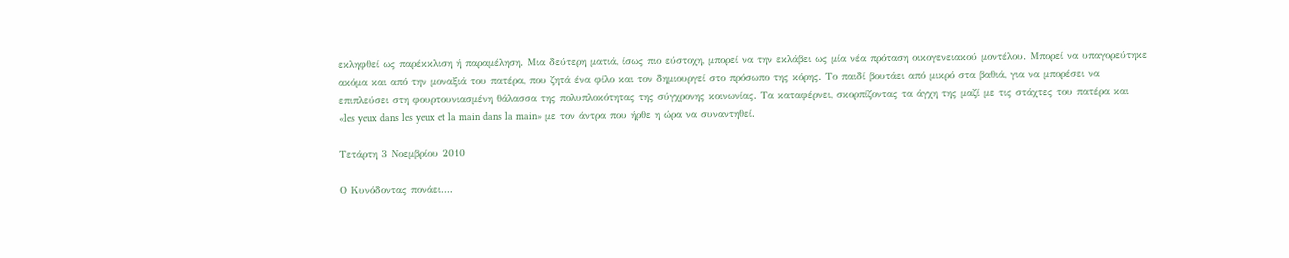εκληφθεί ως παρέκκλιση ή παραμέληση. Μια δεύτερη ματιά, ίσως πιο εύστοχη, μπορεί να την εκλάβει ως μία νέα πρόταση οικογενειακού μοντέλου. Μπορεί να υπαγορεύτηκε ακόμα και από την μοναξιά του πατέρα, που ζητά ένα φίλο και τον δημιουργεί στο πρόσωπο της κόρης. Το παιδί βουτάει από μικρό στα βαθιά, για να μπορέσει να επιπλεύσει στη φουρτουνιασμένη θάλασσα της πολυπλοκότητας της σύγχρονης κοινωνίας. Τα καταφέρνει, σκορπίζοντας τα άγχη της μαζί με τις στάχτες του πατέρα και  «les yeux dans les yeux et la main dans la main» με τον άντρα που ήρθε η ώρα να συναντηθεί.

Τετάρτη 3 Νοεμβρίου 2010

Ο Κυνόδοντας πονάει….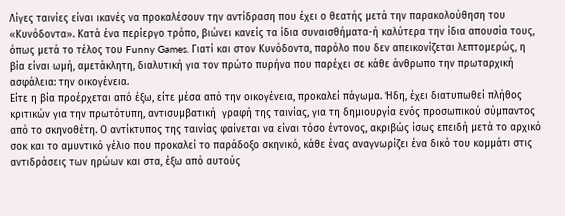Λίγες ταινίες είναι ικανές να προκαλέσουν την αντίδραση που έχει ο θεατής μετά την παρακολούθηση του «Κυνόδοντα». Κατά ένα περίεργο τρόπο, βιώνει κανείς τα ίδια συναισθήματα-ή καλύτερα την ίδια απουσία τους, όπως μετά το τέλος του Funny Games. Γιατί και στον Κυνόδοντα, παρόλο που δεν απεικονίζεται λεπτομερώς, η βία είναι ωμή, αμετάκλητη, διαλυτική για τον πρώτο πυρήνα που παρέχει σε κάθε άνθρωπο την πρωταρχική ασφάλεια: την οικογένεια.
Είτε η βία προέρχεται από έξω, είτε μέσα από την οικογένεια, προκαλεί πάγωμα. Ήδη, έχει διατυπωθεί πλήθος κριτικών για την πρωτότυπη, αντισυμβατική  γραφή της ταινίας, για τη δημιουργία ενός προσωπικού σύμπαντος από το σκηνοθέτη. Ο αντίκτυπος της ταινίας φαίνεται να είναι τόσο έντονος, ακριβώς ίσως επειδή μετά το αρχικό σοκ και το αμυντικό γέλιο που προκαλεί το παράδοξο σκηνικό, κάθε ένας αναγνωρίζει ένα δικό του κομμάτι στις αντιδράσεις των ηρώων και στα, έξω από αυτούς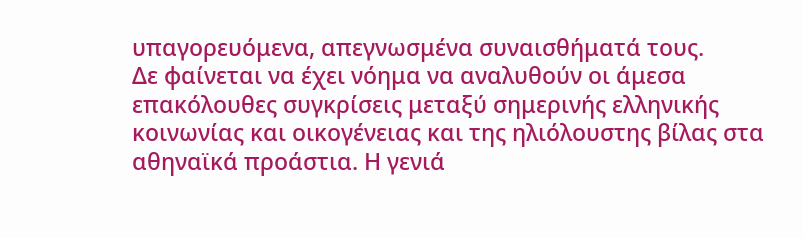υπαγορευόμενα, απεγνωσμένα συναισθήματά τους.
Δε φαίνεται να έχει νόημα να αναλυθούν οι άμεσα επακόλουθες συγκρίσεις μεταξύ σημερινής ελληνικής κοινωνίας και οικογένειας και της ηλιόλουστης βίλας στα αθηναϊκά προάστια. Η γενιά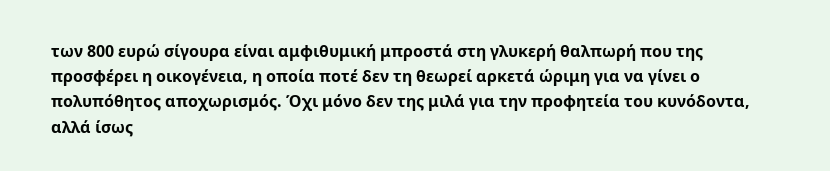των 800 ευρώ σίγουρα είναι αμφιθυμική μπροστά στη γλυκερή θαλπωρή που της προσφέρει η οικογένεια, η οποία ποτέ δεν τη θεωρεί αρκετά ώριμη για να γίνει ο πολυπόθητος αποχωρισμός. Όχι μόνο δεν της μιλά για την προφητεία του κυνόδοντα, αλλά ίσως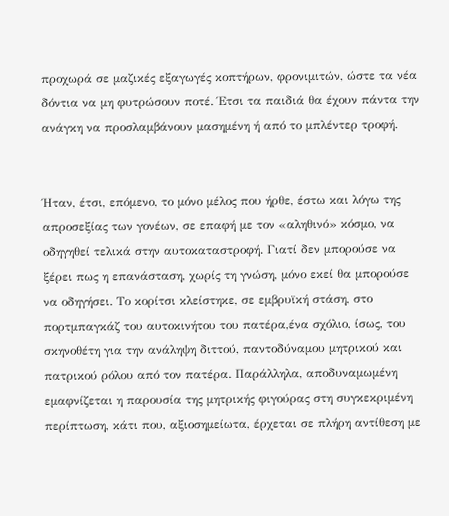προχωρά σε μαζικές εξαγωγές κοπτήρων, φρονιμιτών, ώστε τα νέα δόντια να μη φυτρώσουν ποτέ. Έτσι τα παιδιά θα έχουν πάντα την ανάγκη να προσλαμβάνουν μασημένη ή από το μπλέντερ τροφή.


Ήταν, έτσι, επόμενο, το μόνο μέλος που ήρθε, έστω και λόγω της απροσεξίας των γονέων, σε επαφή με τον «αληθινό» κόσμο, να οδηγηθεί τελικά στην αυτοκαταστροφή. Γιατί δεν μπορούσε να ξέρει πως η επανάσταση, χωρίς τη γνώση, μόνο εκεί θα μπορούσε να οδηγήσει. Το κορίτσι κλείστηκε, σε εμβρυϊκή στάση, στο πορτμπαγκάζ του αυτοκινήτου του πατέρα,ένα σχόλιο, ίσως, του σκηνοθέτη για την ανάληψη διττού, παντοδύναμου μητρικού και πατρικού ρόλου από τον πατέρα. Παράλληλα, αποδυναμωμένη εμαφνίζεται η παρουσία της μητρικής φιγούρας στη συγκεκριμένη περίπτωση, κάτι που, αξιοσημείωτα, έρχεται σε πλήρη αντίθεση με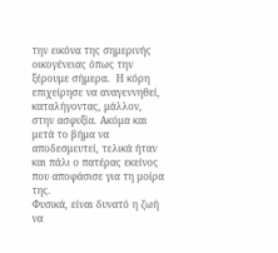την εικόνα της σημερινής οικογένειας όπως την ξέρουμε σήμερα.  Η κόρη επιχείρησε να αναγεννηθεί, καταλήγοντας, μάλλον, στην ασφυξία. Ακόμα και μετά το βήμα να αποδεσμευτεί, τελικά ήταν και πάλι ο πατέρας εκείνος που αποφάσισε για τη μοίρα της.
Φυσικά, είναι δυνατό η ζωή να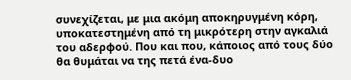συνεχίζεται, με μια ακόμη αποκηρυγμένη κόρη, υποκατεστημένη από τη μικρότερη στην αγκαλιά του αδερφού. Που και που, κάποιος από τους δύο θα θυμάται να της πετά ένα-δυο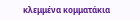κλεμμένα κομματάκια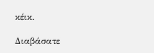κέικ.

Διαβάσατε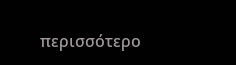περισσότερο